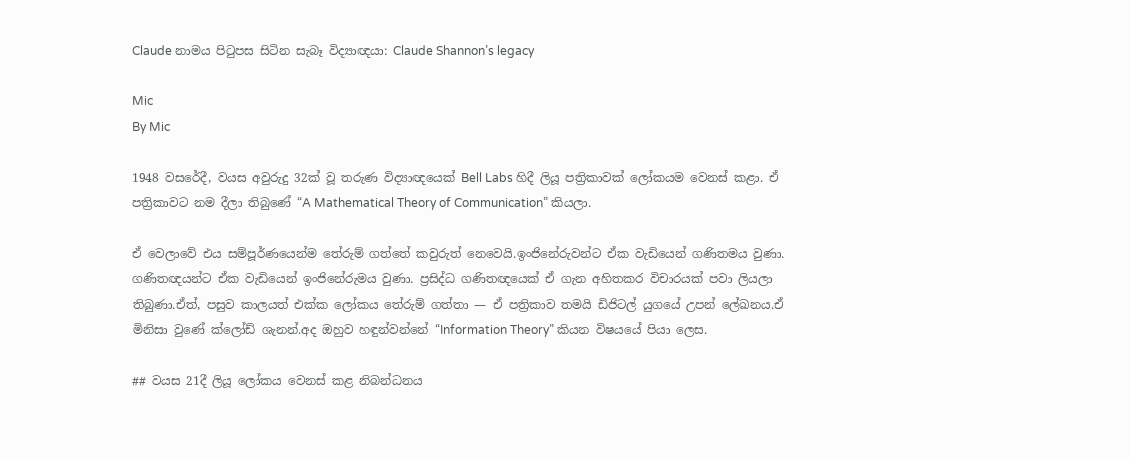Claude නාමය පිටුපස සිටින සැබෑ විද්‍යාඥයා: Claude Shannon’s legacy

Mic
By Mic

1948 වසරේදී, වයස අවුරුදු 32ක් වූ තරුණ විද්‍යාඥයෙක් Bell Labs හිදී ලියූ පත්‍රිකාවක් ලෝකයම වෙනස් කළා. ඒ පත්‍රිකාවට නම දීලා තිබුණේ “A Mathematical Theory of Communication” කියලා.

ඒ වෙලාවේ එය සම්පූර්ණයෙන්ම තේරුම් ගත්තේ කවුරුත් නෙවෙයි.ඉංජිනේරුවන්ට ඒක වැඩියෙන් ගණිතමය වුණා. ගණිතඥයන්ට ඒක වැඩියෙන් ඉංජිනේරුමය වුණා. ප්‍රසිද්ධ ගණිතඥයෙක් ඒ ගැන අහිතකර විචාරයක් පවා ලියලා තිබුණා.ඒත්, පසුව කාලයත් එක්ක ලෝකය තේරුම් ගත්තා — ඒ පත්‍රිකාව තමයි ඩිජිටල් යුගයේ උපන් ලේඛනය.ඒ මිනිසා වුණේ ක්ලෝඩ් ශැනන්.අද ඔහුව හඳුන්වන්නේ “Information Theory” කියන විෂයයේ පියා ලෙස.

## වයස 21දී ලියූ ලෝකය වෙනස් කළ නිබන්ධනය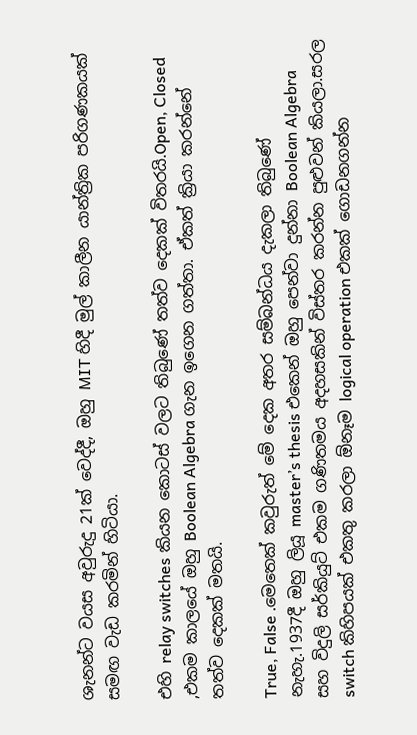ශැනන්ට වයස අවුරුදු 21ක් වෙද්දී, ඔහු MIT හිදී මුල් කාලීන යාන්ත්‍රික පරිගණකයක් සමඟ වැඩ කරමින් හිටියා.

එහි relay switches කියන කොටස් වලට තිබුණේ තත්ව දෙකක් විතරයි.Open, Closed ,එකම කාලයේ ඔහු Boolean Algebra ගැන ඉගෙන ගත්තා. ඒකත් ක්‍රියා කරන්නේ තත්ව දෙකක් මතයි.

True, False .මෙතෙක් කවුරුත් මේ දෙක අතර සම්බන්ධය දැකලා තිබුණේ නැහැ.1937දී ඔහු ලියූ master’s thesis එකෙන් ඔහු පෙන්වා දුන්නා Boolean Algebra සහ විදුලි සර්කියුට් එකම ගණිතමය අදහසකින් විස්තර කරන්න පුළුවන් කියලා.සරල switch කිහිපයක් එකතු කරලා ඕනෑම logical operation එකක් ගොඩනගන්න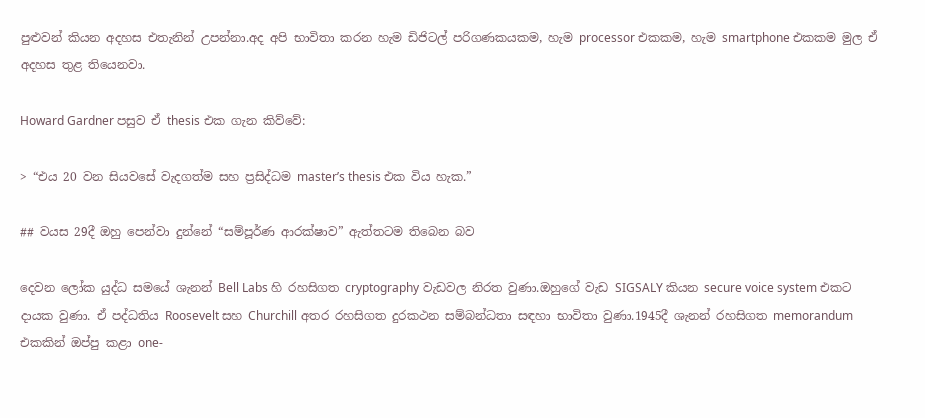පුළුවන් කියන අදහස එතැනින් උපන්නා.අද අපි භාවිතා කරන හැම ඩිජිටල් පරිගණකයකම, හැම processor එකකම, හැම smartphone එකකම මුල ඒ අදහස තුළ තියෙනවා.

Howard Gardner පසුව ඒ thesis එක ගැන කිව්වේ:

> “එය 20 වන සියවසේ වැදගත්ම සහ ප්‍රසිද්ධම master’s thesis එක විය හැක.”

## වයස 29දී ඔහු පෙන්වා දුන්නේ “සම්පූර්ණ ආරක්ෂාව” ඇත්තටම තිබෙන බව

දෙවන ලෝක යුද්ධ සමයේ ශැනන් Bell Labs හි රහසිගත cryptography වැඩවල නිරත වුණා.ඔහුගේ වැඩ SIGSALY කියන secure voice system එකට දායක වුණා. ඒ පද්ධතිය Roosevelt සහ Churchill අතර රහසිගත දුරකථන සම්බන්ධතා සඳහා භාවිතා වුණා.1945දී ශැනන් රහසිගත memorandum එකකින් ඔප්පු කළා one-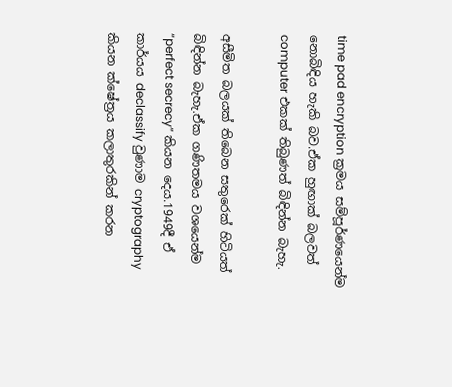time pad encryption ක්‍රමය සම්පූර්ණයෙන්ම නොබිඳිය හැකි බව.ඒක හුඟාක් බලවත් computer එකක් තිබුණත් බිඳින්න බැහැ.

අසීමිත බලයක් තිබෙන සතුරෙක් හිටියත් බිඳින්න බැහැ.ඒක ගණිතමය වශයෙන්ම “perfect secrecy” කියන දෙය.1949දී ඒ කාර්යය declassify වුණාම cryptography කියන ක්ෂේත්‍රය කලාතුරකින් කරන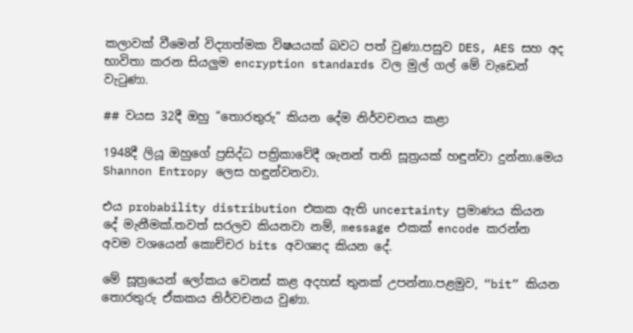කලාවක් වීමෙන් විද්‍යාත්මක විෂයයක් බවට පත් වුණා.පසුව DES, AES සහ අද භාවිතා කරන සියලුම encryption standards වල මුල් ගල් මේ වැඩෙන් වැටුණා.

## වයස 32දී ඔහු “තොරතුරු” කියන දේම නිර්වචනය කළා

1948දී ලියූ ඔහුගේ ප්‍රසිද්ධ පත්‍රිකාවේදී ශැනන් තනි සූත්‍රයක් හඳුන්වා දුන්නා.මෙය Shannon Entropy ලෙස හඳුන්වනවා.

එය probability distribution එකක ඇති uncertainty ප්‍රමාණය කියන දේ මැනීමක්.තවත් සරලව කියනවා නම්, message එකක් encode කරන්න අවම වශයෙන් කොච්චර bits අවශ්‍යද කියන දේ.

මේ සූත්‍රයෙන් ලෝකය වෙනස් කළ අදහස් තුනක් උපන්නා.පළමුව, “bit” කියන තොරතුරු ඒකකය නිර්වචනය වුණා.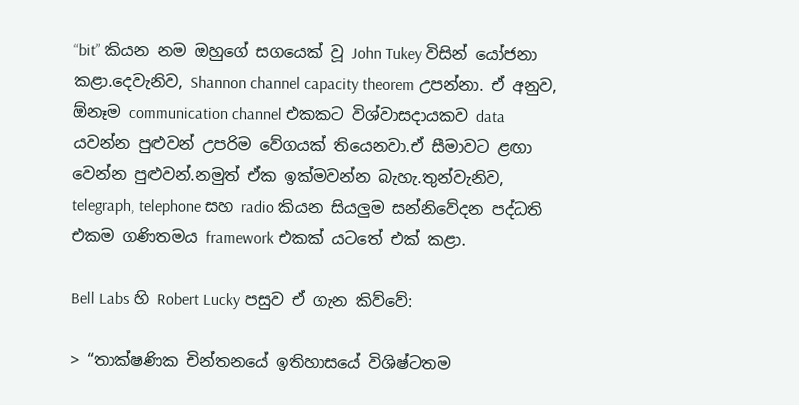“bit” කියන නම ඔහුගේ සගයෙක් වූ John Tukey විසින් යෝජනා කළා.දෙවැනිව, Shannon channel capacity theorem උපන්නා. ඒ අනුව, ඕනෑම communication channel එකකට විශ්වාසදායකව data යවන්න පුළුවන් උපරිම වේගයක් තියෙනවා.ඒ සීමාවට ළඟා වෙන්න පුළුවන්.නමුත් ඒක ඉක්මවන්න බැහැ.තුන්වැනිව, telegraph, telephone සහ radio කියන සියලුම සන්නිවේදන පද්ධති එකම ගණිතමය framework එකක් යටතේ එක් කළා.

Bell Labs හි Robert Lucky පසුව ඒ ගැන කිව්වේ:

> “තාක්ෂණික චින්තනයේ ඉතිහාසයේ විශිෂ්ටතම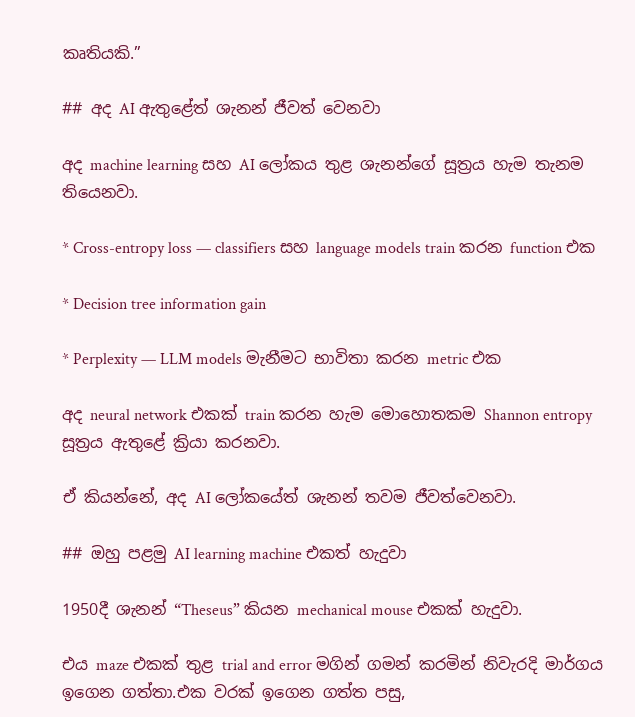කෘතියකි.”

## අද AI ඇතුළේත් ශැනන් ජීවත් වෙනවා

අද machine learning සහ AI ලෝකය තුළ ශැනන්ගේ සූත්‍රය හැම තැනම තියෙනවා.

* Cross-entropy loss — classifiers සහ language models train කරන function එක

* Decision tree information gain

* Perplexity — LLM models මැනීමට භාවිතා කරන metric එක

අද neural network එකක් train කරන හැම මොහොතකම Shannon entropy සූත්‍රය ඇතුළේ ක්‍රියා කරනවා.

ඒ කියන්නේ, අද AI ලෝකයේත් ශැනන් තවම ජීවත්වෙනවා.

## ඔහු පළමු AI learning machine එකත් හැදුවා

1950දී ශැනන් “Theseus” කියන mechanical mouse එකක් හැදුවා.

එය maze එකක් තුළ trial and error මගින් ගමන් කරමින් නිවැරදි මාර්ගය ඉගෙන ගත්තා.එක වරක් ඉගෙන ගත්ත පසු,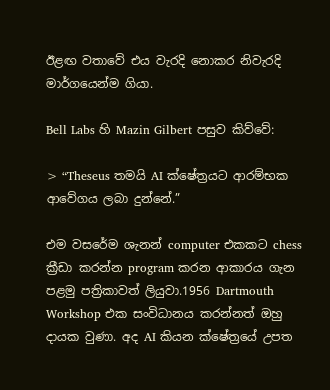ඊළඟ වතාවේ එය වැරදි නොකර නිවැරදි මාර්ගයෙන්ම ගියා.

Bell Labs හි Mazin Gilbert පසුව කිව්වේ:

> “Theseus තමයි AI ක්ෂේත්‍රයට ආරම්භක ආවේගය ලබා දුන්නේ.”

එම වසරේම ශැනන් computer එකකට chess ක්‍රීඩා කරන්න program කරන ආකාරය ගැන පළමු පත්‍රිකාවත් ලියුවා.1956 Dartmouth Workshop එක සංවිධානය කරන්නත් ඔහු දායක වුණා. අද AI කියන ක්ෂේත්‍රයේ උපත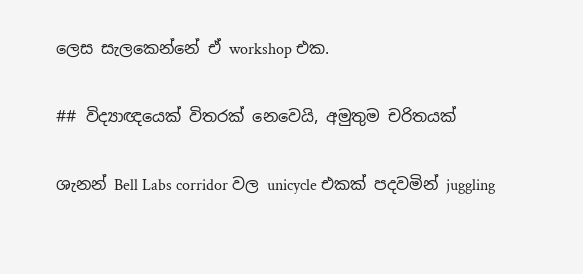ලෙස සැලකෙන්නේ ඒ workshop එක.

## විද්‍යාඥයෙක් විතරක් නෙවෙයි, අමුතුම චරිතයක්

ශැනන් Bell Labs corridor වල unicycle එකක් පදවමින් juggling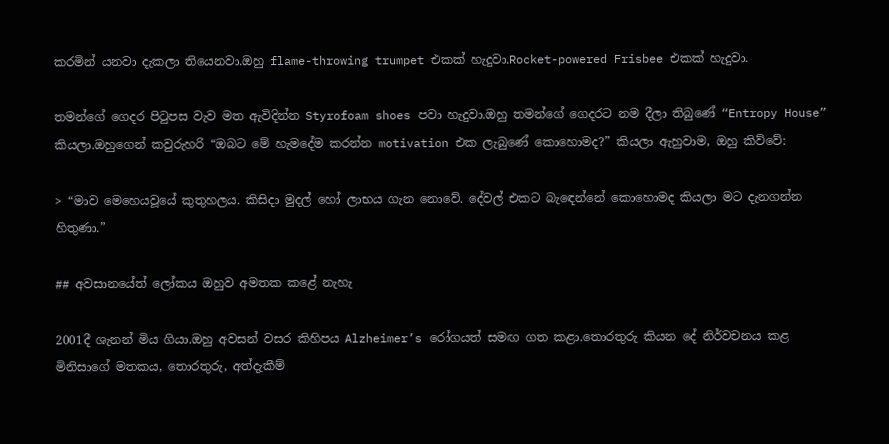කරමින් යනවා දැකලා තියෙනවා.ඔහු flame-throwing trumpet එකක් හැදුවා.Rocket-powered Frisbee එකක් හැදුවා.

තමන්ගේ ගෙදර පිටුපස වැව මත ඇවිදින්න Styrofoam shoes පවා හැදුවා.ඔහු තමන්ගේ ගෙදරට නම දීලා තිබුණේ “Entropy House” කියලා.ඔහුගෙන් කවුරුහරි “ඔබට මේ හැමදේම කරන්න motivation එක ලැබුණේ කොහොමද?” කියලා ඇහුවාම, ඔහු කිව්වේ:

> “මාව මෙහෙයවූයේ කුතුහලය. කිසිදා මුදල් හෝ ලාභය ගැන නොවේ. දේවල් එකට බැඳෙන්නේ කොහොමද කියලා මට දැනගන්න හිතුණා.”

## අවසානයේත් ලෝකය ඔහුව අමතක කළේ නැහැ

2001දී ශැනන් මිය ගියා.ඔහු අවසන් වසර කිහිපය Alzheimer’s රෝගයත් සමඟ ගත කළා.තොරතුරු කියන දේ නිර්වචනය කළ මිනිසාගේ මතකය, තොරතුරු, අත්දැකීම්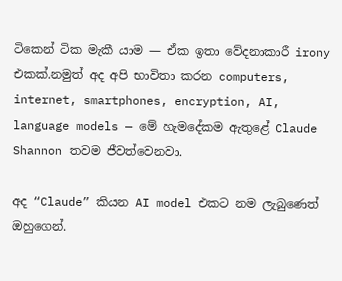ටිකෙන් ටික මැකී යාම — ඒක ඉතා වේදනාකාරී irony එකක්.නමුත් අද අපි භාවිතා කරන computers, internet, smartphones, encryption, AI, language models — මේ හැමදේකම ඇතුළේ Claude Shannon තවම ජීවත්වෙනවා.

අද “Claude” කියන AI model එකට නම ලැබුණෙත් ඔහුගෙන්.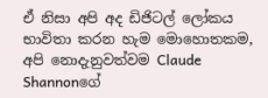ඒ නිසා අපි අද ඩිජිටල් ලෝකය භාවිතා කරන හැම මොහොතකම, අපි නොදැනුවත්වම Claude Shannonගේ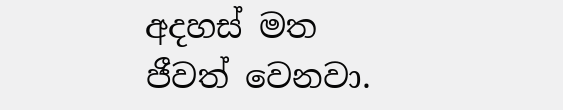අදහස් මත ජීවත් වෙනවා.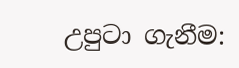උපුටා ගැනීම: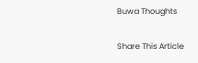Buwa Thoughts

Share This Article